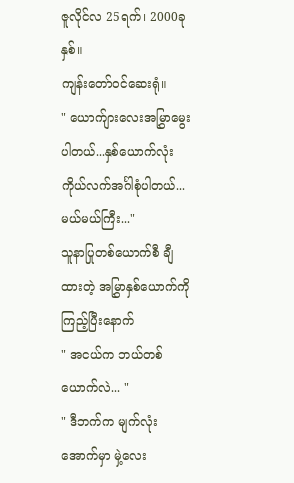ဇူလိုင်လ 25ရက်၊ 2000ခုနှစ်။
ကျန်းတော်ဝင်ဆေးရုံ။
" ယောက်ျားလေးအမြွှာမွေးပါတယ်...နှစ်ယောက်လုံး ကိုယ်လက်အင်္ဂါစုံပါတယ်...မယ်မယ်ကြီး..."
သူနာပြုတစ်ယောက်စီ ချီထားတဲ့ အမြွှာနှစ်ယောက်ကို ကြည့်ပြီးနောက်
" အငယ်က ဘယ်တစ်ယောက်လဲ... "
" ဒီဘက်က မျက်လုံးအောက်မှာ မှဲ့လေး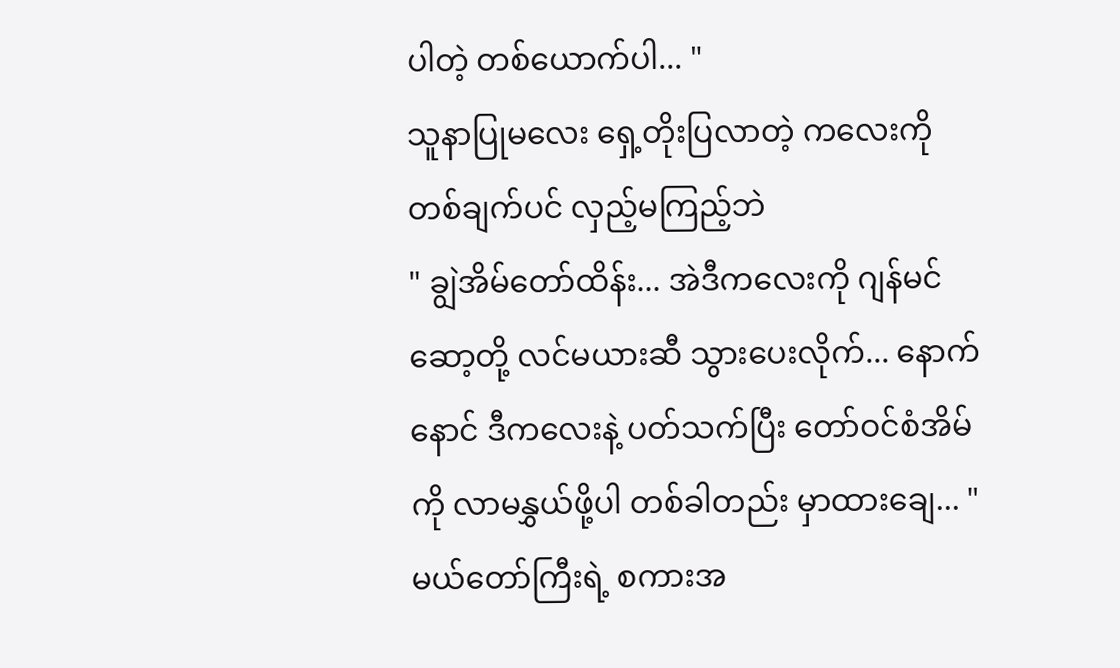ပါတဲ့ တစ်ယောက်ပါ... "
သူနာပြုမလေး ရှေ့တိုးပြလာတဲ့ ကလေးကို တစ်ချက်ပင် လှည့်မကြည့်ဘဲ
" ချွဲအိမ်တော်ထိန်း... အဲဒီကလေးကို ဂျန်မင်ဆော့တို့ လင်မယားဆီ သွားပေးလိုက်... နောက်နောင် ဒီကလေးနဲ့ ပတ်သက်ပြီး တော်ဝင်စံအိမ်ကို လာမနွှယ်ဖို့ပါ တစ်ခါတည်း မှာထားချေ... "
မယ်တော်ကြီးရဲ့ စကားအ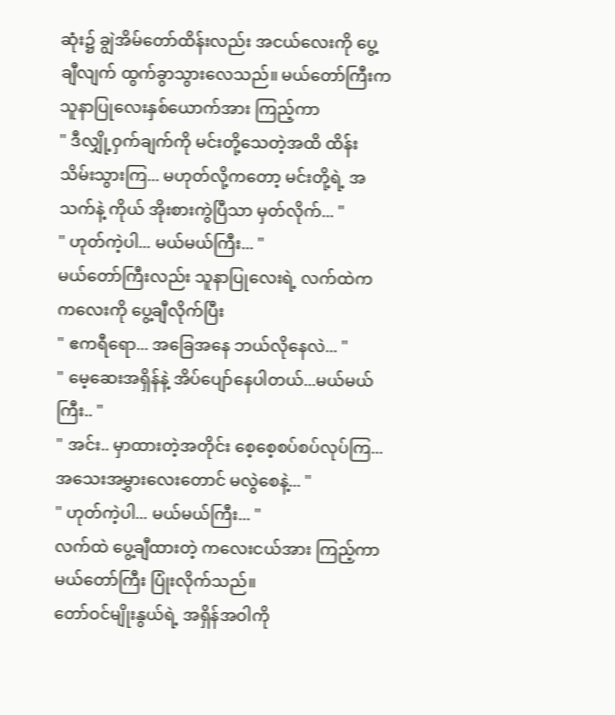ဆုံး၌ ချွဲအိမ်တော်ထိန်းလည်း အငယ်လေးကို ပွေ့ချီလျက် ထွက်ခွာသွားလေသည်။ မယ်တော်ကြီးက သူနာပြုလေးနှစ်ယောက်အား ကြည့်ကာ
" ဒီလျှို့ဝှက်ချက်ကို မင်းတို့သေတဲ့အထိ ထိန်းသိမ်းသွားကြ... မဟုတ်လို့ကတော့ မင်းတို့ရဲ့ အသက်နဲ့ ကိုယ် အိုးစားကွဲပြီသာ မှတ်လိုက်... "
" ဟုတ်ကဲ့ပါ... မယ်မယ်ကြီး... "
မယ်တော်ကြီးလည်း သူနာပြုလေးရဲ့ လက်ထဲက ကလေးကို ပွေ့ချီလိုက်ပြီး
" ဧကရီရော... အခြေအနေ ဘယ်လိုနေလဲ... "
" မေ့ဆေးအရှိန်နဲ့ အိပ်ပျော်နေပါတယ်...မယ်မယ်ကြီး.. "
" အင်း.. မှာထားတဲ့အတိုင်း စေ့စေ့စပ်စပ်လုပ်ကြ... အသေးအမွှားလေးတောင် မလွဲစေနဲ့... "
" ဟုတ်ကဲ့ပါ... မယ်မယ်ကြီး... "
လက်ထဲ ပွေ့ချီထားတဲ့ ကလေးငယ်အား ကြည့်ကာ မယ်တော်ကြီး ပြုံးလိုက်သည်။
တော်ဝင်မျိုးနွယ်ရဲ့ အရှိန်အဝါကို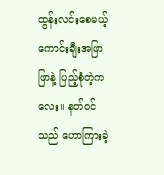ထွန်းလင်းစေမယ့် ကောင်းချီးအဖြာဖြာနဲ့ ပြည့်စုံတဲ့ကလေး။ နတ်ဝင်သည် ဟောကြားခဲ့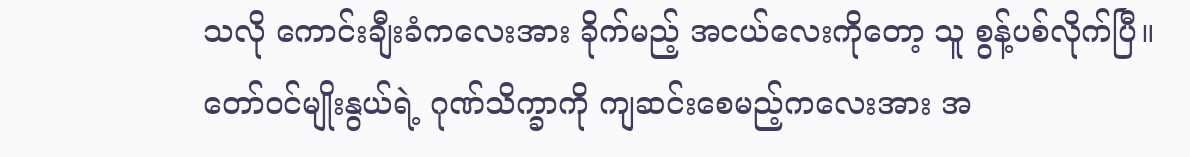သလို ကောင်းချီးခံကလေးအား ခိုက်မည့် အငယ်လေးကိုတော့ သူ စွန့်ပစ်လိုက်ပြီ။ တော်ဝင်မျိုးနွယ်ရဲ့ ဂုဏ်သိက္ခာကို ကျဆင်းစေမည့်ကလေးအား အ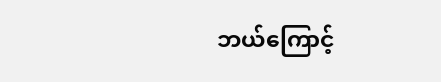ဘယ်ကြောင့်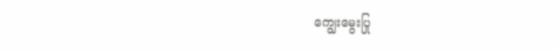ကျွေးမွေးပြု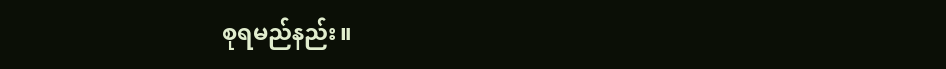စုရမည်နည်း။